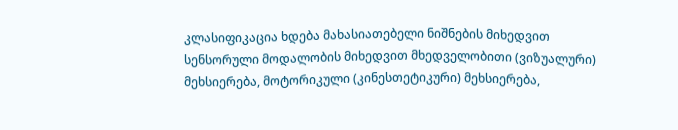კლასიფიკაცია ხდება მახასიათებელი ნიშნების მიხედვით სენსორული მოდალობის მიხედვით მხედველობითი (ვიზუალური) მეხსიერება, მოტორიკული (კინესთეტიკური) მეხსიერება,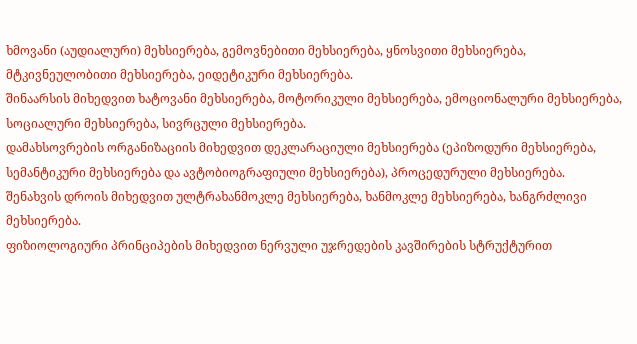ხმოვანი (აუდიალური) მეხსიერება, გემოვნებითი მეხსიერება, ყნოსვითი მეხსიერება, მტკივნეულობითი მეხსიერება, ეიდეტიკური მეხსიერება.
შინაარსის მიხედვით ხატოვანი მეხსიერება, მოტორიკული მეხსიერება, ემოციონალური მეხსიერება, სოციალური მეხსიერება, სივრცული მეხსიერება.
დამახსოვრების ორგანიზაციის მიხედვით დეკლარაციული მეხსიერება (ეპიზოდური მეხსიერება, სემანტიკური მეხსიერება და ავტობიოგრაფიული მეხსიერება), პროცედურული მეხსიერება.
შენახვის დროის მიხედვით ულტრახანმოკლე მეხსიერება, ხანმოკლე მეხსიერება, ხანგრძლივი მეხსიერება.
ფიზიოლოგიური პრინციპების მიხედვით ნერვული უჯრედების კავშირების სტრუქტურით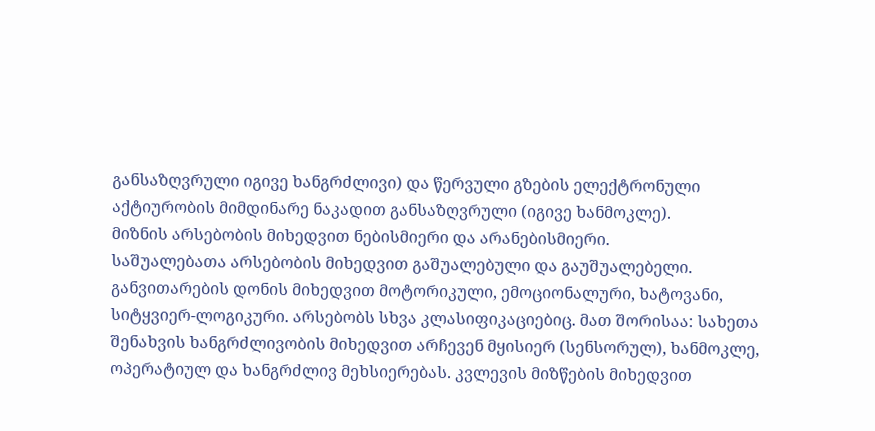განსაზღვრული იგივე ხანგრძლივი) და წერვული გზების ელექტრონული აქტიურობის მიმდინარე ნაკადით განსაზღვრული (იგივე ხანმოკლე).
მიზნის არსებობის მიხედვით ნებისმიერი და არანებისმიერი.
საშუალებათა არსებობის მიხედვით გაშუალებული და გაუშუალებელი.
განვითარების დონის მიხედვით მოტორიკული, ემოციონალური, ხატოვანი, სიტყვიერ-ლოგიკური. არსებობს სხვა კლასიფიკაციებიც. მათ შორისაა: სახეთა შენახვის ხანგრძლივობის მიხედვით არჩევენ მყისიერ (სენსორულ), ხანმოკლე, ოპერატიულ და ხანგრძლივ მეხსიერებას. კვლევის მიზწების მიხედვით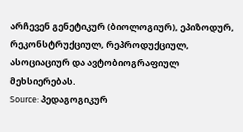არჩევენ გენეტიკურ (ბიოლოგიურ), ეპიზოდურ, რეკონსტრუქციულ, რეპროდუქციულ, ასოციაციურ და ავტობიოგრაფიულ მეხსიერებას.
Source: პედაგოგიკურ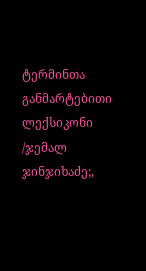ტერმინთა განმარტებითი ლექსიკონი /ჯემალ ჯინჯიხაძე;,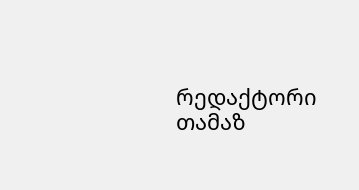რედაქტორი თამაზ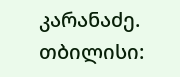კარანაძე. თბილისი: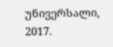უნივერსალი, 2017.